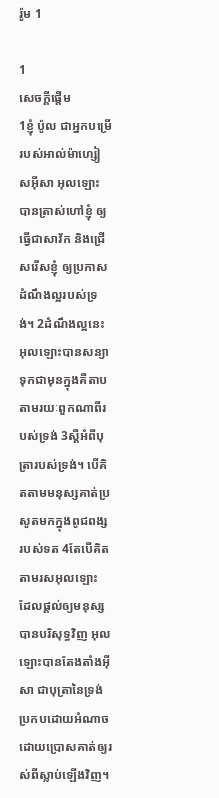រ៉ូម 1

1
សេចក្ដីផ្ដើម
1ខ្ញុំ ប៉ូល ជាអ្នកបម្រើរបស់អាល់ម៉ា‌ហ្សៀស‌អ៊ីសា អុលឡោះបានត្រាស់ហៅខ្ញុំ ឲ្យធ្វើជាសាវ័ក និងជ្រើសរើសខ្ញុំ ឲ្យប្រកាសដំណឹង‌ល្អរបស់ទ្រង់។ 2ដំណឹង‌ល្អនេះ អុលឡោះបានសន្យាទុកជាមុនក្នុងគីតាប តាមរយៈពួកណាពីរបស់ទ្រង់ 3ស្ដីអំពីបុត្រារបស់ទ្រង់។ បើគិតតាមមនុស្សគាត់ប្រសូតមកក្នុងពូជ‌ពង្សរបស់ទត 4តែបើគិតតាមរស‌អុលឡោះ ដែលផ្ដល់ឲ្យមនុស្សបានបរិសុទ្ធវិញ អុលឡោះបានតែង‌តាំងអ៊ីសា ជាបុត្រានៃទ្រង់ប្រកបដោយអំណាច ដោយប្រោសគាត់ឲ្យរស់ពីស្លាប់ឡើងវិញ។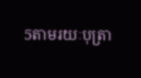5តាមរយៈបុត្រា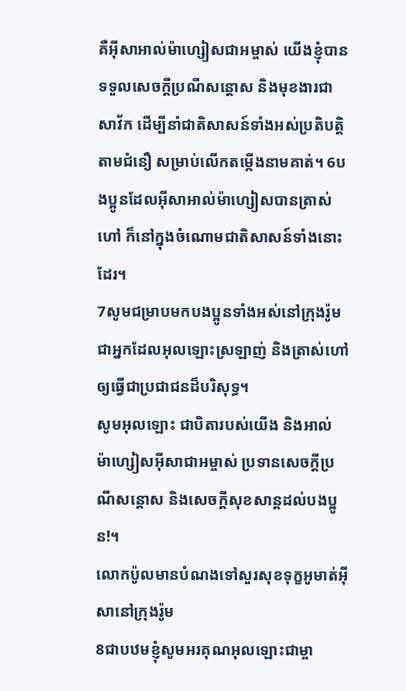គឺអ៊ីសា‌អាល់ម៉ា‌ហ្សៀសជាអម្ចាស់ យើងខ្ញុំបានទទួលសេចក្តីប្រណី‌សន្តោស និងមុខ‌ងារជាសាវ័ក ដើម្បីនាំជាតិសាសន៍ទាំងអស់ប្រតិបត្ដិតាមជំនឿ សម្រាប់លើកតម្កើងនាមគាត់។ 6បងប្អូនដែលអ៊ីសា‌អាល់ម៉ា‌ហ្សៀសបានត្រាស់ហៅ ក៏នៅក្នុងចំណោមជាតិសាសន៍ទាំងនោះដែរ។
7សូមជម្រាបមកបងប្អូនទាំងអស់នៅក្រុងរ៉ូម ជាអ្នកដែលអុលឡោះស្រឡាញ់ និងត្រាស់ហៅឲ្យធ្វើជាប្រជា‌ជនដ៏‌បរិសុទ្ធ។
សូមអុលឡោះ ជាបិតារបស់យើង និងអាល់ម៉ា‌ហ្សៀស‌អ៊ីសាជាអម្ចាស់ ប្រទានសេចក្តីប្រណី‌សន្តោស និងសេចក្ដីសុខ‌សាន្ដដល់បងប្អូន!។
លោកប៉ូលមានបំណងទៅសួរសុខទុក្ខអូមាត់‌អ៊ីសានៅក្រុងរ៉ូម
8ជាបឋមខ្ញុំសូមអរគុណអុលឡោះជាម្ចា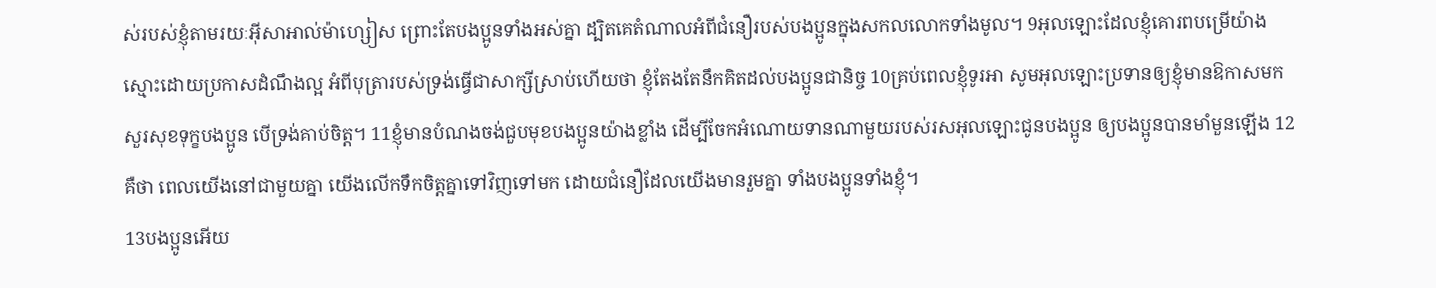ស់របស់ខ្ញុំតាមរយៈអ៊ីសា‌អាល់ម៉ា‌ហ្សៀស ព្រោះតែបងប្អូនទាំងអស់គ្នា ដ្បិតគេតំណាលអំពីជំនឿរបស់បងប្អូនក្នុងសកលលោកទាំងមូល។ 9អុលឡោះដែលខ្ញុំគោរពបម្រើយ៉ាងស្មោះដោយប្រកាសដំណឹង‌ល្អ អំពីបុត្រារបស់ទ្រង់ធ្វើជាសាក្សីស្រាប់ហើយថា ខ្ញុំតែងតែនឹកគិតដល់បងប្អូនជា‌និច្ច 10គ្រប់ពេលខ្ញុំទូរអា សូមអុលឡោះប្រទានឲ្យខ្ញុំមានឱកាសមកសួរសុខទុក្ខបងប្អូន បើទ្រង់គាប់ចិត្ត។ 11ខ្ញុំមានបំណងចង់ជួបមុខបងប្អូនយ៉ាងខ្លាំង ដើម្បីចែកអំណោយទានណាមួយរបស់រស‌អុលឡោះជូនបងប្អូន ឲ្យបងប្អូនបានមាំ‌មួនឡើង 12គឺថា ពេលយើងនៅជាមួយគ្នា យើងលើកទឹកចិត្ដគ្នាទៅវិញទៅមក ដោយជំនឿដែលយើងមានរួមគ្នា ទាំងបងប្អូនទាំងខ្ញុំ។
13បងប្អូនអើយ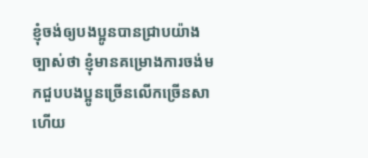ខ្ញុំចង់ឲ្យបងប្អូនបានជ្រាបយ៉ាងច្បាស់ថា ខ្ញុំមានគម្រោង‌ការចង់មកជួបបងប្អូនច្រើនលើកច្រើនសាហើយ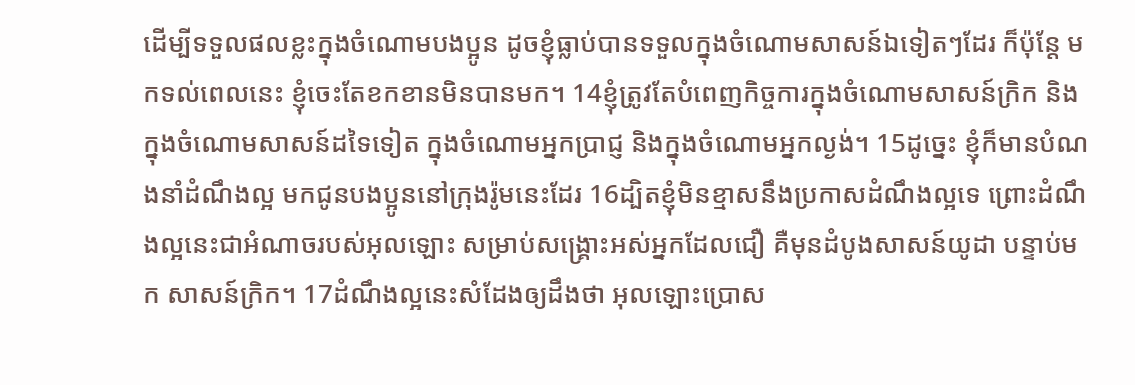ដើម្បីទទួលផលខ្លះក្នុងចំណោមបងប្អូន ដូចខ្ញុំធ្លាប់បានទទួលក្នុងចំណោមសាសន៍ឯទៀតៗដែរ ក៏ប៉ុន្ដែ មកទល់ពេលនេះ ខ្ញុំចេះតែខកខានមិនបានមក។ 14ខ្ញុំត្រូវតែបំពេញកិច្ចការក្នុងចំណោមសាសន៍ក្រិក និងក្នុងចំណោមសាសន៍ដទៃទៀត ក្នុងចំណោមអ្នកប្រាជ្ញ និងក្នុងចំណោមអ្នកល្ងង់។ 15ដូច្នេះ ខ្ញុំក៏មានបំណងនាំដំណឹង‌ល្អ មកជូនបងប្អូននៅក្រុងរ៉ូមនេះដែរ 16ដ្បិតខ្ញុំមិនខ្មាសនឹងប្រកាសដំណឹង‌ល្អទេ ព្រោះដំណឹង‌ល្អនេះជាអំណាចរបស់អុលឡោះ សម្រាប់សង្គ្រោះអស់អ្នកដែលជឿ គឺមុនដំបូងសាសន៍យូដា បន្ទាប់មក សាសន៍ក្រិក។ 17ដំណឹង‌ល្អនេះសំដែងឲ្យដឹងថា អុលឡោះប្រោស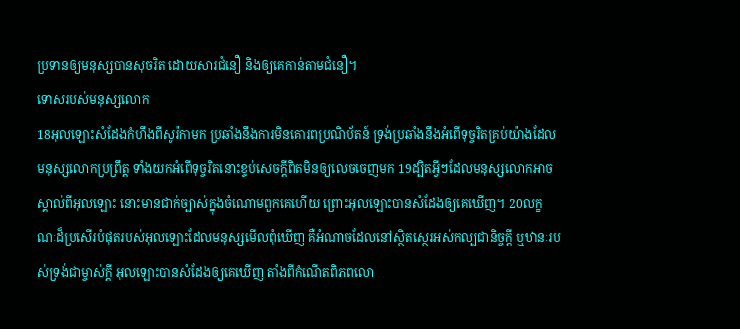ប្រទានឲ្យមនុស្សបានសុចរិត ដោយ‌សារជំនឿ និងឲ្យគេកាន់តាមជំនឿ។
ទោសរបស់មនុស្សលោក
18អុលឡោះសំដែងកំហឹងពីសូរ៉កាមក ប្រឆាំងនឹងការមិនគោរពប្រណិ‌ប័តន៍ ទ្រង់ប្រឆាំងនឹងអំពើទុច្ចរិតគ្រប់យ៉ាងដែលមនុស្សលោកប្រព្រឹត្ដ ទាំងយកអំពើទុច្ចរិតនោះខ្ទប់សេចក្ដីពិតមិនឲ្យលេចចេញមក 19ដ្បិតអ្វីៗដែលមនុស្សលោកអាចស្គាល់ពីអុលឡោះ នោះមានជាក់ច្បាស់ក្នុងចំណោមពួកគេហើយ ព្រោះអុលឡោះបានសំដែងឲ្យគេឃើញ។ 20លក្ខណៈដ៏ប្រសើរបំផុតរបស់អុលឡោះដែលមនុស្សមើលពុំឃើញ គឺអំណាចដែលនៅស្ថិត‌ស្ថេរអស់‌កល្បជា‌និច្ចក្ដី ឬឋានៈរបស់ទ្រង់ជាម្ចាស់ក្ដី អុលឡោះបានសំដែងឲ្យគេឃើញ តាំងពីកំណើតពិភពលោ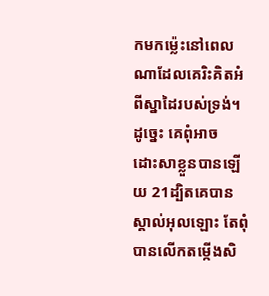កមកម៉្លេះនៅពេលណាដែលគេរិះ‌គិតអំពីស្នាដៃរបស់ទ្រង់។ ដូច្នេះ គេពុំអាចដោះ‌សាខ្លួនបានឡើយ 21ដ្បិតគេបានស្គាល់អុលឡោះ តែពុំបានលើកតម្កើងសិ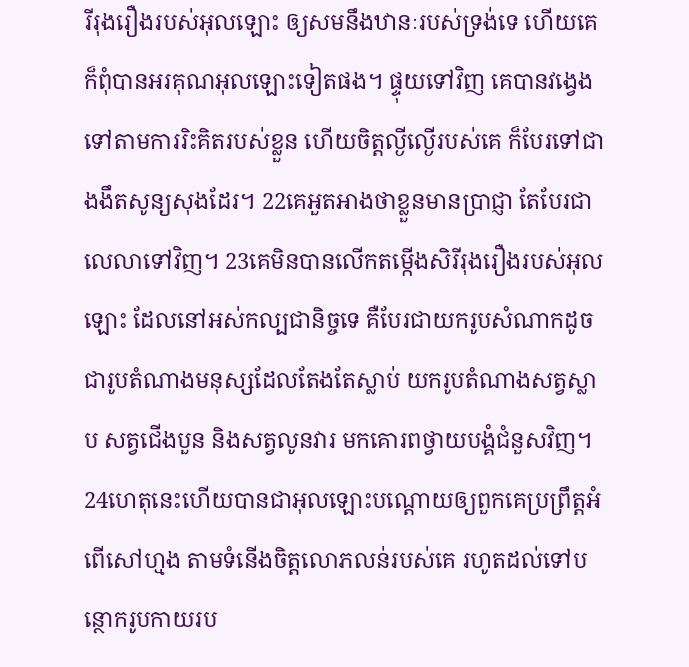រី‌រុង‌រឿងរបស់អុលឡោះ ឲ្យសមនឹងឋានៈរបស់ទ្រង់ទេ ហើយគេក៏ពុំបានអរគុណអុលឡោះទៀតផង។ ផ្ទុយទៅវិញ គេបានវង្វេងទៅតាមការរិះ‌គិតរបស់ខ្លួន ហើយចិត្ដល្ងី‌ល្ងើរបស់គេ ក៏បែរទៅជាងងឹតសូន្យសុងដែរ។ 22គេអួត‌អាងថាខ្លួនមានប្រាជ្ញា តែបែរជាលេលាទៅវិញ។ 23គេមិនបានលើកតម្កើងសិរី‌រុង‌រឿងរបស់អុលឡោះ ដែលនៅអស់‌កល្បជា‌និច្ចទេ គឺបែរជាយករូបសំណាកដូចជារូបតំណាងមនុស្សដែលតែងតែស្លាប់ យករូបតំណាងសត្វស្លាប សត្វជើងបួន និងសត្វលូនវារ មកគោរពថ្វាយ‌បង្គំជំនួសវិញ។ 24ហេតុនេះហើយបានជាអុលឡោះបណ្ដោយឲ្យពួកគេប្រព្រឹត្ដអំពើសៅ‌ហ្មង តាមទំនើងចិត្ដលោភ‌លន់របស់គេ រហូតដល់ទៅបន្ថោករូបកាយរប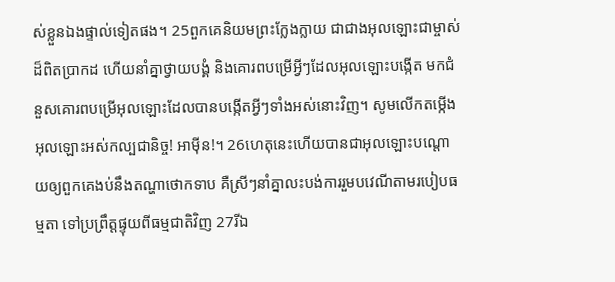ស់ខ្លួនឯងផ្ទាល់ទៀតផង។ 25ពួកគេនិយមព្រះ‌ក្លែង‌ក្លាយ ជាជាងអុលឡោះជាម្ចាស់ដ៏ពិតប្រាកដ ហើយនាំគ្នាថ្វាយ‌បង្គំ និងគោរពបម្រើអ្វីៗដែលអុលឡោះបង្កើត មកជំនួសគោរពបម្រើអុលឡោះដែលបានបង្កើតអ្វីៗទាំងអស់នោះវិញ។ សូមលើកតម្កើងអុលឡោះអស់‌កល្បជា‌និច្ច! អាម៉ីន!។ 26ហេតុនេះហើយបានជាអុលឡោះបណ្ដោយឲ្យពួកគេងប់នឹងតណ្ហាថោកទាប គឺស្រីៗនាំគ្នាលះ‌បង់ការរួមបវេណីតាមរបៀបធម្មតា ទៅប្រព្រឹត្ដផ្ទុយពីធម្ម‌ជាតិវិញ 27រីឯ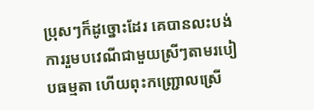ប្រុសៗក៏ដូច្នោះដែរ គេបានលះ‌បង់ការរួមបវេណីជាមួយស្រីៗតាមរបៀបធម្មតា ហើយពុះកញ្ជ្រោលស្រើ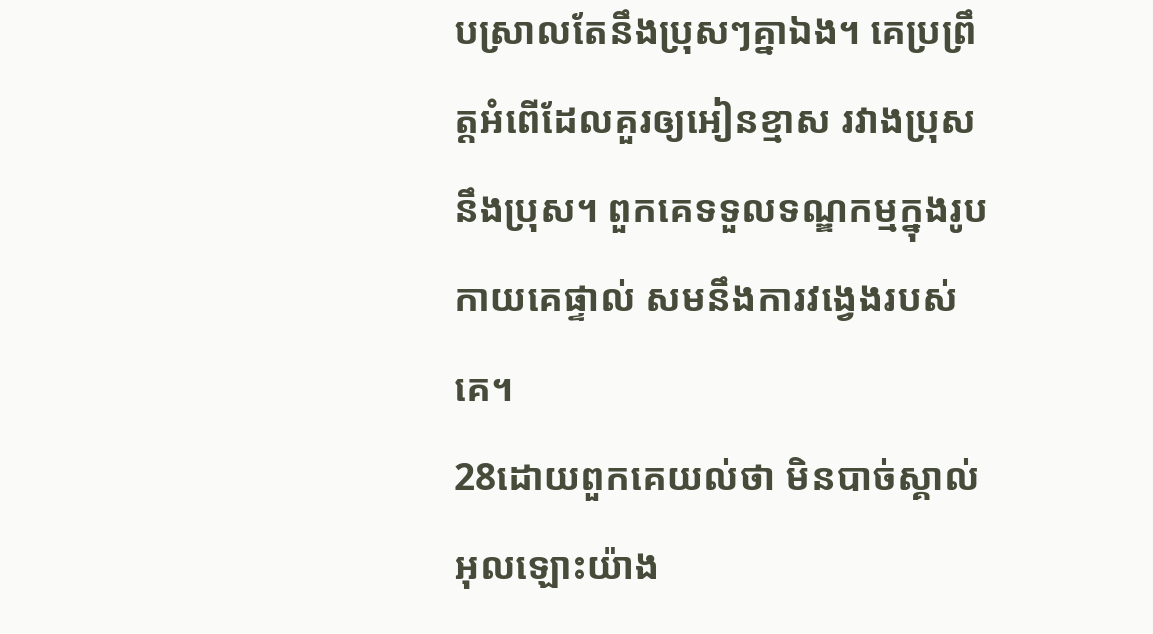បស្រាលតែនឹងប្រុសៗគ្នាឯង។ គេប្រព្រឹត្ដអំពើដែលគួរឲ្យអៀនខ្មាស រវាងប្រុសនឹងប្រុស។ ពួកគេទទួលទណ្ឌ‌កម្មក្នុងរូបកាយគេផ្ទាល់ សមនឹងការវង្វេងរបស់គេ។
28ដោយពួកគេយល់ថា មិនបាច់ស្គាល់អុលឡោះយ៉ាង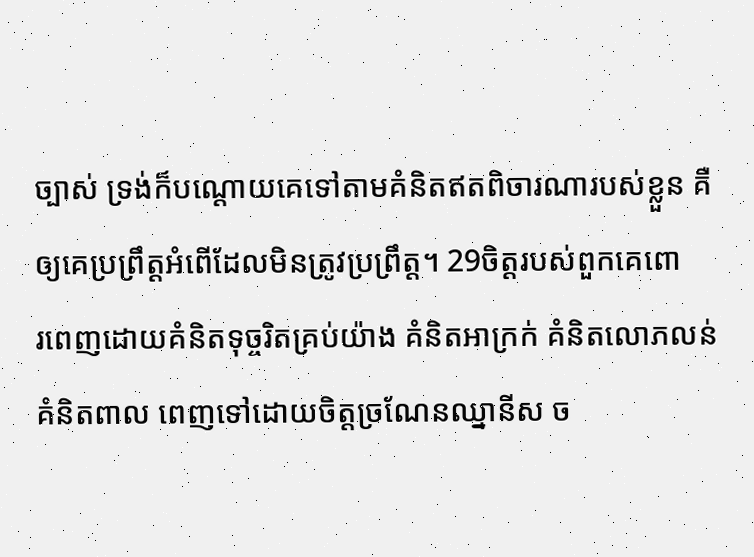ច្បាស់ ទ្រង់ក៏បណ្ដោយគេទៅតាមគំនិតឥតពិចារណារបស់ខ្លួន គឺឲ្យគេប្រព្រឹត្ដអំពើដែលមិនត្រូវប្រព្រឹត្ដ។ 29ចិត្ដរបស់ពួកគេពោរ‌ពេញដោយគំនិតទុច្ចរិតគ្រប់យ៉ាង គំនិតអាក្រក់ គំនិតលោភ‌លន់ គំនិតពាល ពេញទៅដោយចិត្ដច្រណែនឈ្នានីស ច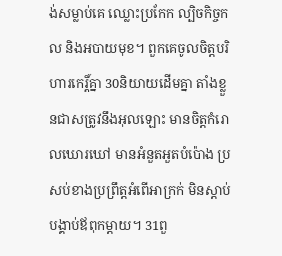ង់សម្លាប់គេ ឈ្លោះប្រកែក ល្បិចកិច្ច‌កល និងអបាយ‌មុខ។ ពួកគេចូលចិត្ដបរិហារកេរ្ដិ៍គ្នា 30និយាយដើមគ្នា តាំងខ្លួនជាសត្រូវនឹងអុលឡោះ មានចិត្ដកំរោលឃោរ‌ឃៅ មានអំនួតអួតបំប៉ោង ប្រសប់ខាងប្រព្រឹត្ដអំពើអាក្រក់ មិនស្ដាប់បង្គាប់ឪពុកម្ដាយ។ 31ពួ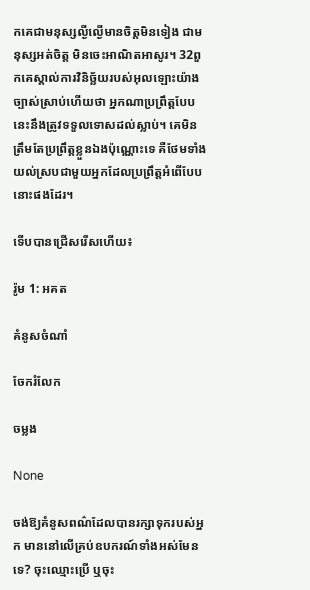កគេជាមនុស្សល្ងី‌ល្ងើមានចិត្ដមិនទៀង ជាមនុស្សអត់ចិត្ដ មិនចេះអាណិតអាសូរ។ 32ពួកគេស្គាល់ការវិនិច្ឆ័យរបស់អុលឡោះយ៉ាងច្បាស់ស្រាប់ហើយថា អ្នកណាប្រព្រឹត្ដបែបនេះនឹងត្រូវទទួលទោសដល់ស្លាប់។ គេមិនត្រឹមតែប្រព្រឹត្ដខ្លួនឯងប៉ុណ្ណោះទេ គឺថែមទាំងយល់ស្របជាមួយអ្នកដែលប្រព្រឹត្ដអំពើបែបនោះផងដែរ។

ទើបបានជ្រើសរើសហើយ៖

រ៉ូម 1: អគត

គំនូសចំណាំ

ចែករំលែក

ចម្លង

None

ចង់ឱ្យគំនូសពណ៌ដែលបានរក្សាទុករបស់អ្នក មាននៅលើគ្រប់ឧបករណ៍ទាំងអស់មែនទេ? ចុះឈ្មោះប្រើ ឬចុះ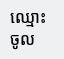ឈ្មោះចូល